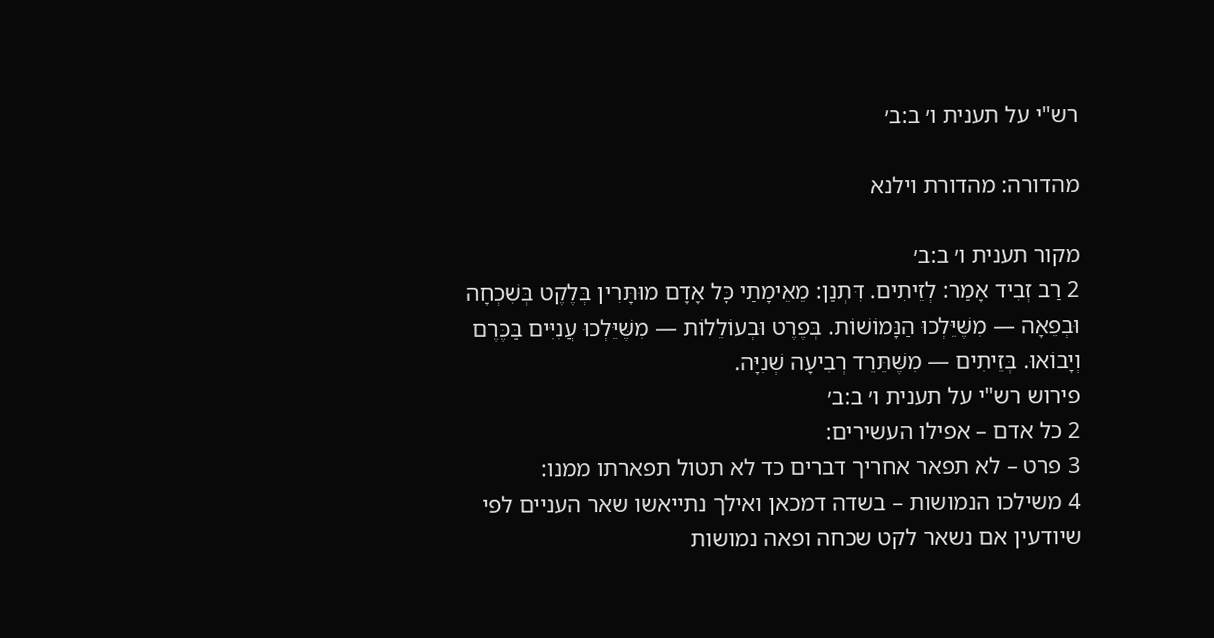רש"י על תענית ו׳ ב:ב׳

מהדורה: מהדורת וילנא

מקור תענית ו׳ ב:ב׳
2 רַב זְבִיד אָמַר: לְזֵיתִים. דִּתְנַן: מֵאֵימָתַי כׇּל אָדָם מוּתָּרִין בְּלֶקֶט בְּשִׁכְחָה וּבְפֵאָה — מִשֶּׁיֵּלְכוּ הַנָּמוֹשׁוֹת. בְּפֶרֶט וּבְעוֹלֵלוֹת — מִשֶּׁיֵּלְכוּ עֲנִיִּים בַּכֶּרֶם וְיָבוֹאוּ. בְּזֵיתִים — מִשֶּׁתֵּרֵד רְבִיעָה שְׁנִיָּה.
פירוש רש"י על תענית ו׳ ב:ב׳
2 כל אדם – אפילו העשירים:
3 פרט – לא תפאר אחריך דברים כד לא תטול תפארתו ממנו:
4 משילכו הנמושות – בשדה דמכאן ואילך נתייאשו שאר העניים לפי שיודעין אם נשאר לקט שכחה ופאה נמושות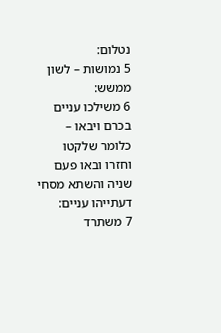נטלום:
5 נמושות – לשון ממשש:
6 משילכו עניים בכרם ויבאו – כלומר שלקטו וחזרו ובאו פעם שניה והשתא מסחי דעתייהו עניים:
7 משתרד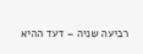רביעה שניה – דעד ההיא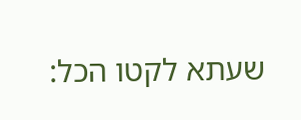שעתא לקטו הכל: